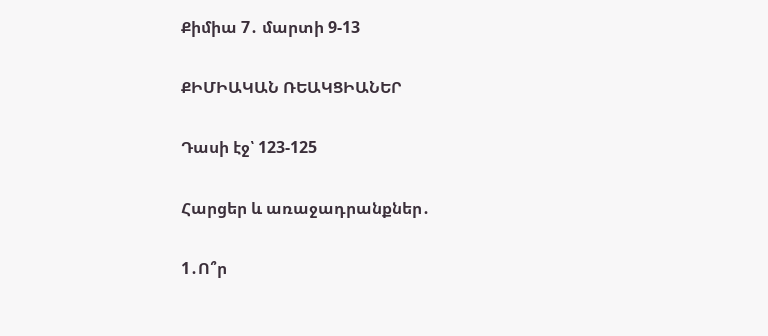Քիմիա 7․ մարտի 9-13

ՔԻՄԻԱԿԱՆ ՌԵԱԿՑԻԱՆԵՐ

Դասի էջ՝ 123-125

Հարցեր և առաջադրանքներ․

1․Ո՞ր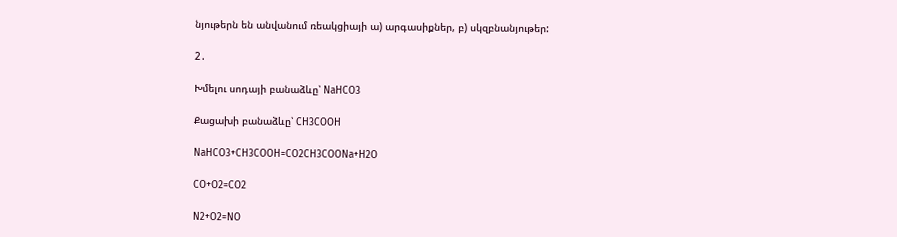նյութերն են անվանում ռեակցիայի ա) արգասիքներ, բ) սկզբնանյութեր:

2․

Խմելու սոդայի բանաձևը՝ NaHCO3

Քացախի բանաձևը՝ CH3COOH

NaHCO3+CH3COOH=CO2CH3COONa+H2O

CO+O2=CO2

N2+O2=NO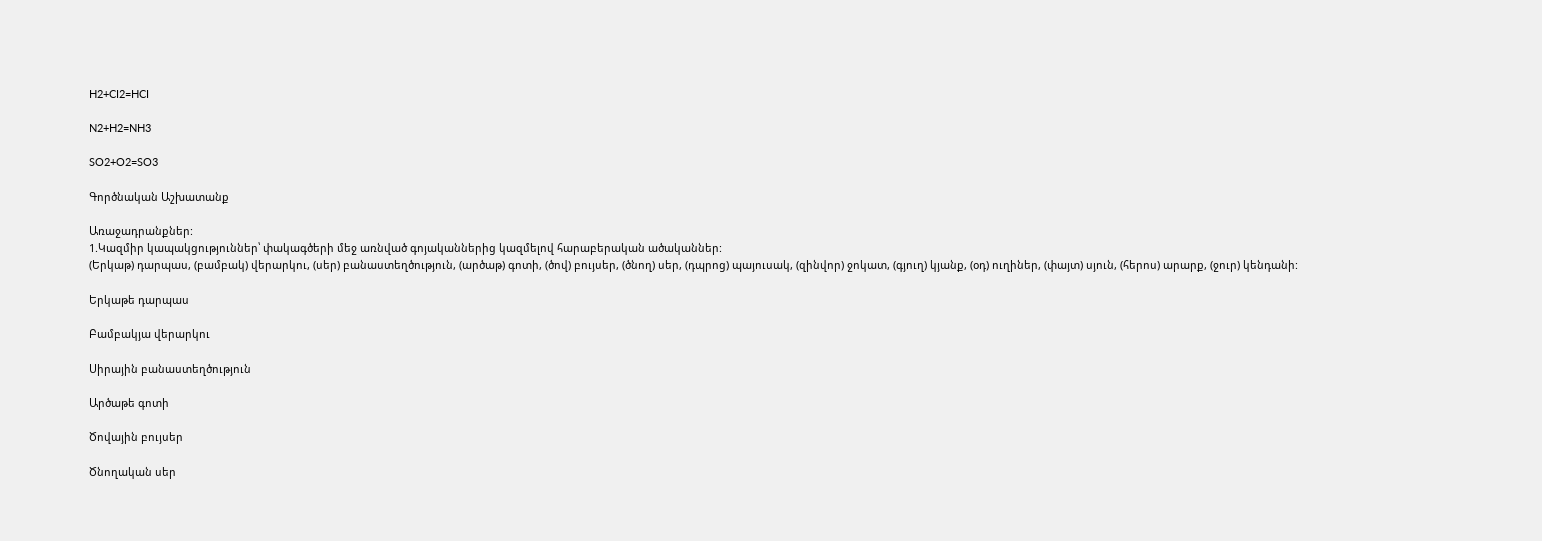H2+CI2=HCI

N2+H2=NH3

SO2+O2=SO3

Գործնական Աշխատանք

Առաջադրանքներ:
1.Կազմիր կապակցություններ՝ փակագծերի մեջ առնված գոյականներից կազմելով հարաբերական ածականներ:
(Երկաթ) դարպաս, (բամբակ) վերարկու, (սեր) բանաստեղծություն, (արծաթ) գոտի, (ծով) բույսեր, (ծնող) սեր, (դպրոց) պայուսակ, (զինվոր) ջոկատ, (գյուղ) կյանք, (օդ) ուղիներ, (փայտ) սյուն, (հերոս) արարք, (ջուր) կենդանի:

Երկաթե դարպաս

Բամբակյա վերարկու

Սիրային բանաստեղծություն

Արծաթե գոտի

Ծովային բույսեր

Ծնողական սեր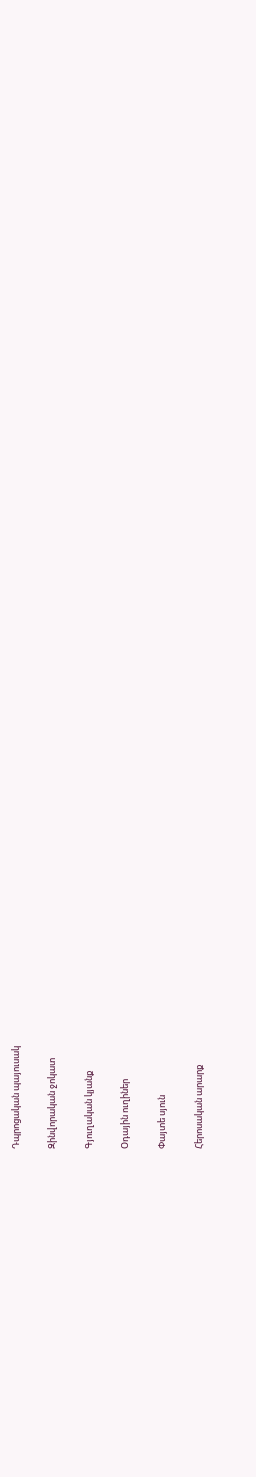Դպրոցական պայուսակ

Զինվորական ջոկատ

Գյուղական կյանք

Օդային ուղիներ

Փայտե սյուն

Հերոսական արարք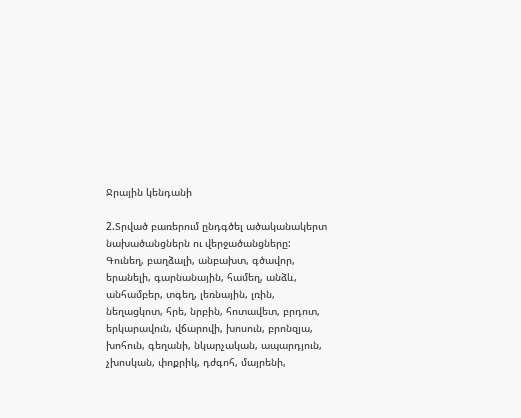Ջրային կենդանի

2.Տրված բառերում ընդգծել ածականակերտ նախածանցներն ու վերջածանցները:
Գունեղ, բաղձալի, անբախտ, գծավոր, երանելի, գարնանային, համեղ, անձև, անհամբեր, տգեղ, լեռնային, լռին, նեղացկոտ, հրե, նրբին, հոտավետ, բրդոտ, երկարավուն, վճարովի, խոսուն, բրոնզյա, խոհուն, գեղանի, նկարչական, ապարդյուն, չխոսկան, փոքրիկ, դժգոհ, մայրենի,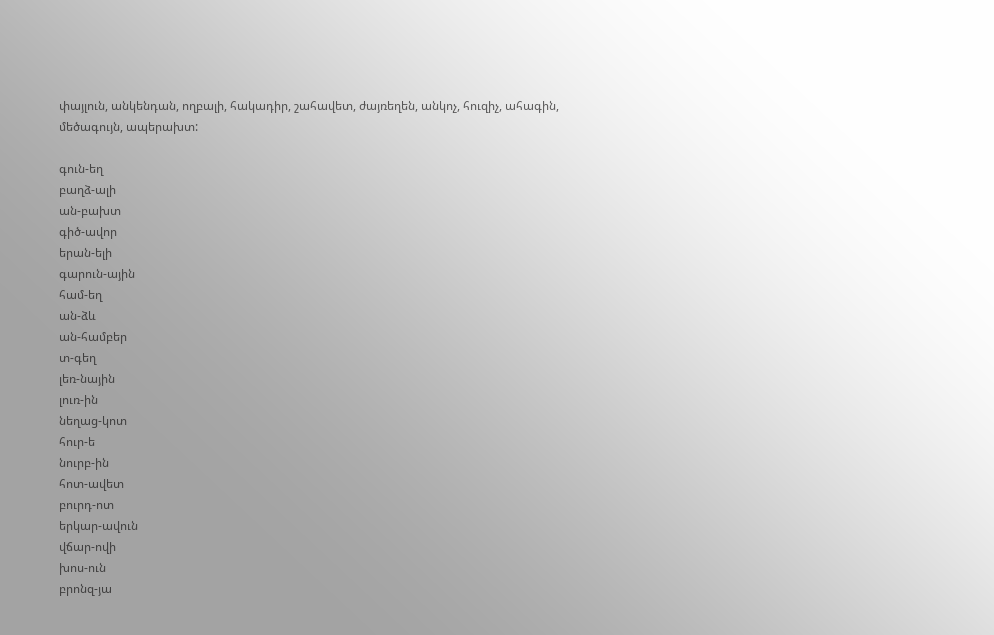փայլուն, անկենդան, ողբալի, հակադիր, շահավետ, ժայռեղեն, անկոչ, հուզիչ, ահագին, մեծագույն, ապերախտ:

գուն-եղ
բաղձ-ալի
ան-բախտ
գիծ-ավոր
երան-ելի
գարուն-ային
համ-եղ
ան-ձև
ան-համբեր
տ-գեղ
լեռ-նային
լուռ-ին
նեղաց-կոտ
հուր-ե
նուրբ-ին
հոտ-ավետ
բուրդ-ոտ
երկար-ավուն
վճար-ովի
խոս-ուն
բրոնզ-յա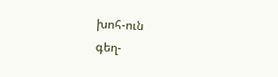խոհ-ուն
գեղ-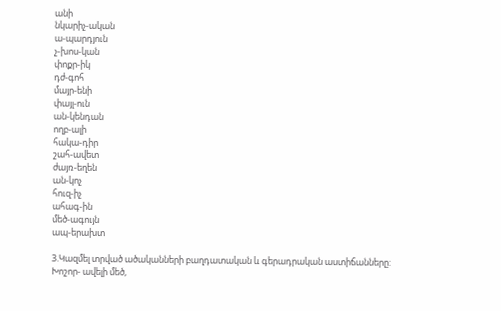անի
նկարիչ-ական
ա-պարդյուն
չ-խոս-կան
փոքր-իկ
դժ-գոհ
մայր-ենի
փայլ-ուն
ան-կենդան
ողբ-ալի
հակա-դիր
շահ-ավետ
ժայռ-եղեն
ան-կոչ
հուզ-իչ
ահագ-ին
մեծ-ագույն
ապ-երախտ

3.Կազմել տրված ածականների բաղդատական և գերադրական աստիճանները:
Խոշոր- ավելի մեծ,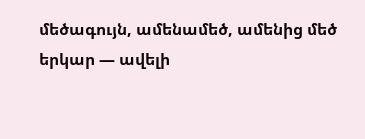մեծագույն, ամենամեծ, ամենից մեծ
երկար — ավելի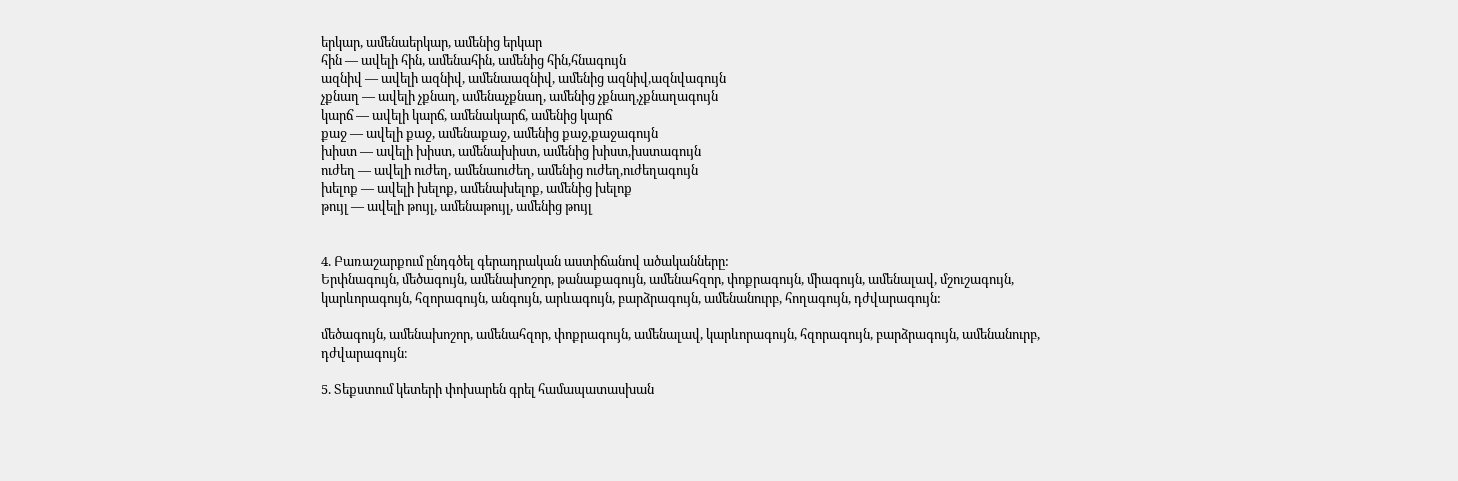երկար, ամենաերկար, ամենից երկար
հին — ավելի հին, ամենահին, ամենից հին,հնագույն
ազնիվ — ավելի ազնիվ, ամենաազնիվ, ամենից ազնիվ,ազնվագույն
չքնաղ — ավելի չքնաղ, ամենաչքնաղ, ամենից չքնաղ,չքնաղագույն
կարճ — ավելի կարճ, ամենակարճ, ամենից կարճ
քաջ — ավելի քաջ, ամենաքաջ, ամենից քաջ,քաջագույն
խիստ — ավելի խիստ, ամենախիստ, ամենից խիստ,խստագույն
ուժեղ — ավելի ուժեղ, ամենաուժեղ, ամենից ուժեղ,ուժեղագույն
խելոք — ավելի խելոք, ամենախելոք, ամենից խելոք
թույլ — ավելի թույլ, ամենաթույլ, ամենից թույլ


4. Բառաշարքում ընդգծել գերադրական աստիճանով ածականները:
Երփնագույն, մեծագույն, ամենախոշոր, թանաքագույն, ամենահզոր, փոքրագույն, միագույն, ամենալավ, մշուշագույն,  կարևորագույն, հզորագույն, անգույն, արևագույն, բարձրագույն, ամենանուրբ, հողագույն, դժվարագույն:

մեծագույն, ամենախոշոր, ամենահզոր, փոքրագույն, ամենալավ, կարևորագույն, հզորագույն, բարձրագույն, ամենանուրբ, դժվարագույն։

5. Տեքստում կետերի փոխարեն գրել համապատասխան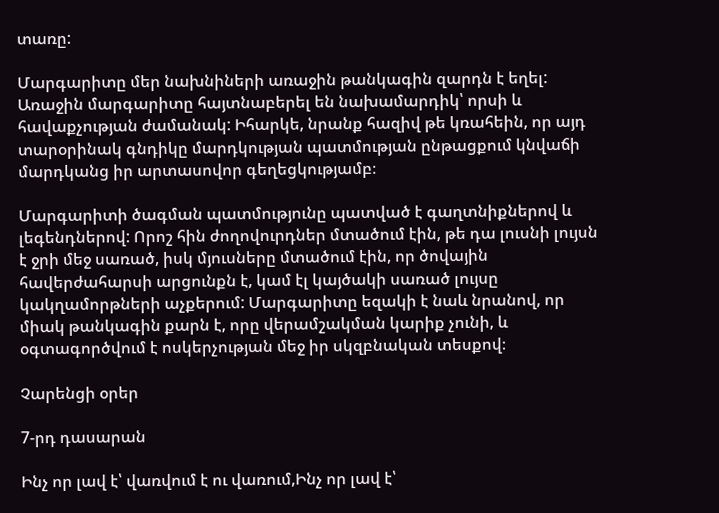տառը:

Մարգարիտը մեր նախնիների առաջին թանկագին զարդն է եղել: Առաջին մարգարիտը հայտնաբերել են նախամարդիկ՝ որսի և հավաքչության ժամանակ: Իհարկե, նրանք հազիվ թե կռահեին, որ այդ տարօրինակ գնդիկը մարդկության պատմության ընթացքում կնվաճի մարդկանց իր արտասովոր գեղեցկությամբ։

Մարգարիտի ծագման պատմությունը պատված է գաղտնիքներով և լեգենդներով: Որոշ հին ժողովուրդներ մտածում էին, թե դա լուսնի լույսն է ջրի մեջ սառած, իսկ մյուսները մտածում էին, որ ծովային հավերժահարսի արցունքն է, կամ էլ կայծակի սառած լույսը կակղամորթների աչքերում: Մարգարիտը եզակի է նաև նրանով, որ միակ թանկագին քարն է, որը վերամշակման կարիք չունի, և օգտագործվում է ոսկերչության մեջ իր սկզբնական տեսքով։

Չարենցի օրեր

7-րդ դասարան

Ինչ որ լավ է՝ վառվում է ու վառում,Ինչ որ լավ է՝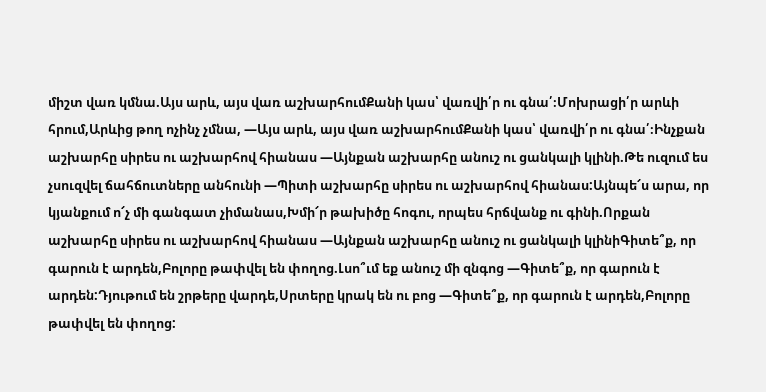միշտ վառ կմնա.Այս արև, այս վառ աշխարհումՔանի կաս՝ վառվի՛ր ու գնա՛։Մոխրացի՛ր արևի հրում,Արևից թող ոչինչ չմնա, —Այս արև, այս վառ աշխարհումՔանի կաս՝ վառվի՛ր ու գնա՛։Ինչքան աշխարհը սիրես ու աշխարհով հիանաս —Այնքան աշխարհը անուշ ու ցանկալի կլինի.Թե ուզում ես չսուզվել ճահճուտները անհունի —Պիտի աշխարհը սիրես ու աշխարհով հիանաս:Այնպե՜ս արա, որ կյանքում ո՜չ մի գանգատ չիմանաս,Խմի՜ր թախիծը հոգու, որպես հրճվանք ու գինի.Որքան աշխարհը սիրես ու աշխարհով հիանաս —Այնքան աշխարհը անուշ ու ցանկալի կլինիԳիտե՞ք, որ գարուն է արդեն,Բոլորը թափվել են փողոց.Լսո՞ւմ եք անուշ մի զնգոց —Գիտե՞ք, որ գարուն է արդեն:Դյութում են շրթերը վարդե,Սրտերը կրակ են ու բոց —Գիտե՞ք, որ գարուն է արդեն,Բոլորը թափվել են փողոց: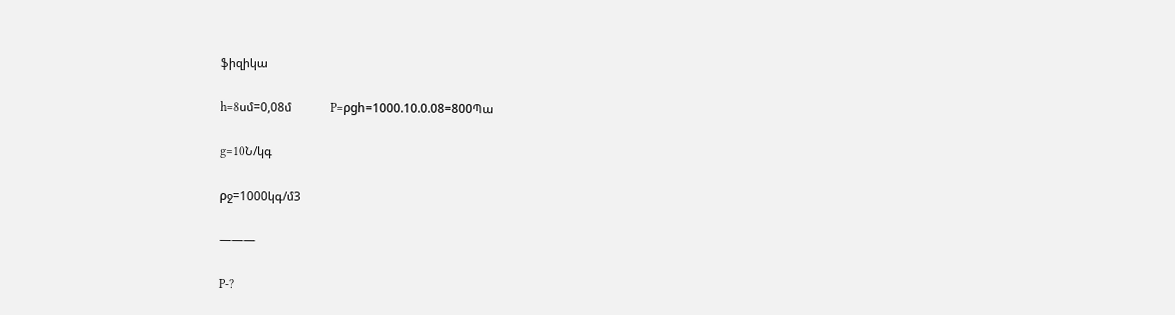ֆիզիկա

h=8սմ=0,08մ             P=ρgh=1000.10.0.08=800Պա

g=10Ն/կգ

ρջ=1000կգ/մ3

———

P-?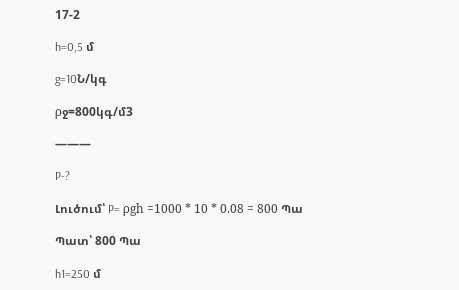17-2

h=0,5 մ

g=10Ն/կգ

ρջ=800կգ/մ3

———

P-?

Լուծում՝ P= ρgh =1000 * 10 * 0.08 = 800 Պա

Պատ՝ 800 Պա

h1=250 մ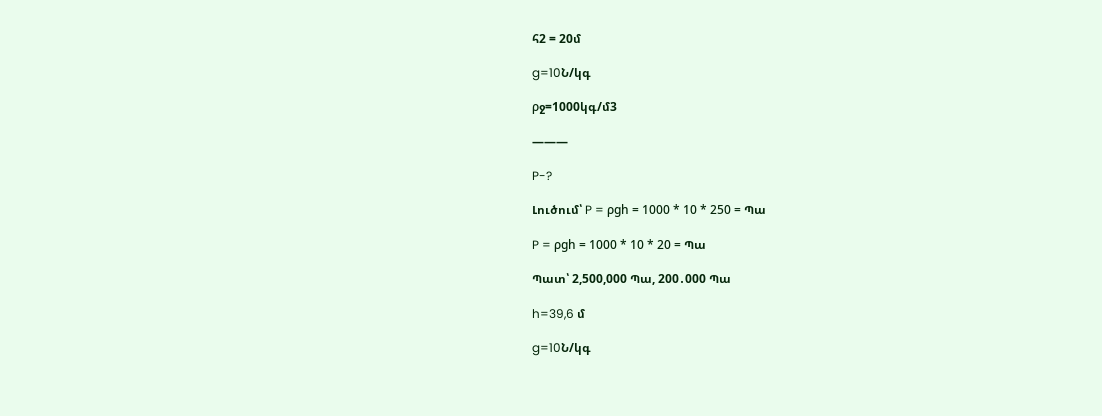հ2 = 20մ

g=10Ն/կգ

ρջ=1000կգ/մ3

———

P-?

Լուծում՝ P = ρgh = 1000 * 10 * 250 = Պա

P = ρgh = 1000 * 10 * 20 = Պա

Պատ՝ 2,500,000 Պա, 200․000 Պա

h=39,6 մ

g=10Ն/կգ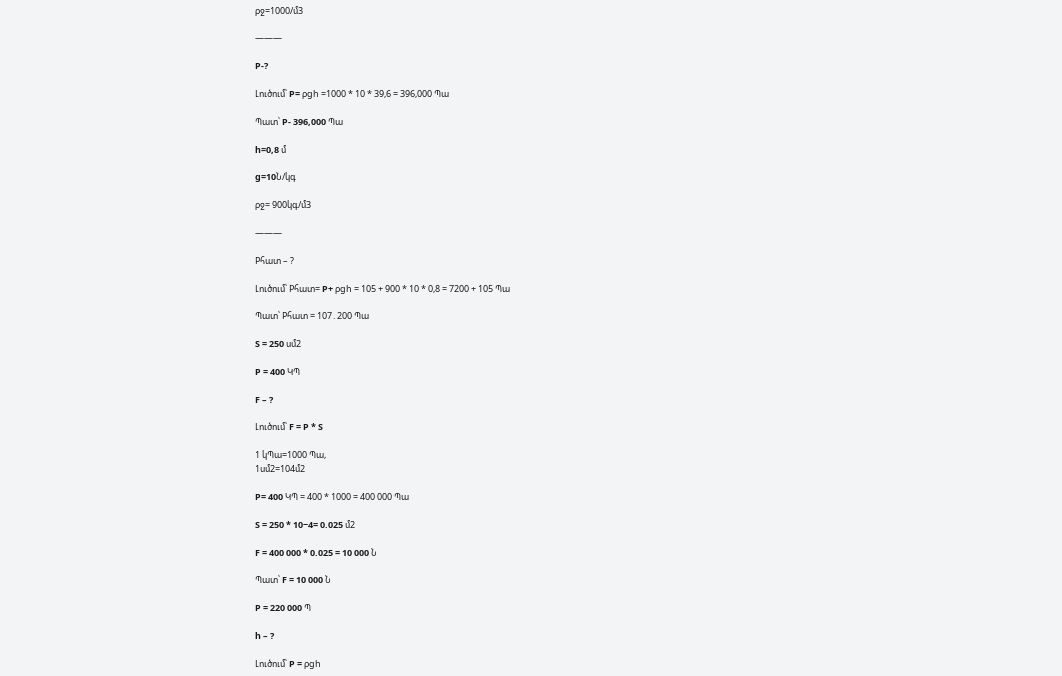ρջ=1000/մ3

———

P-?

Լուծում՝ P= ρgh =1000 * 10 * 39,6 = 396,000 Պա

Պատ՝ P- 396,000 Պա

h=0,8 մ

g=10Ն/կգ

ρջ= 900կգ/մ3

———

Pհատ – ?

Լուծում՝ Pհատ= P+ ρgh = 105 + 900 * 10 * 0,8 = 7200 + 105 Պա

Պատ՝ Pհատ = 107․200 Պա

S = 250 սմ2

P = 400 ԿՊ

F – ?

Լուծում՝ F = P * S

1 կՊա=1000 Պա,
1սմ2=104մ2

P= 400 ԿՊ = 400 * 1000 = 400 000 Պա

S = 250 * 10−4= 0.025 մ2

F = 400 000 * 0.025 = 10 000 Ն

Պատ՝ F = 10 000 Ն

P = 220 000 Պ

h – ?

Լուծում՝ P = ρgh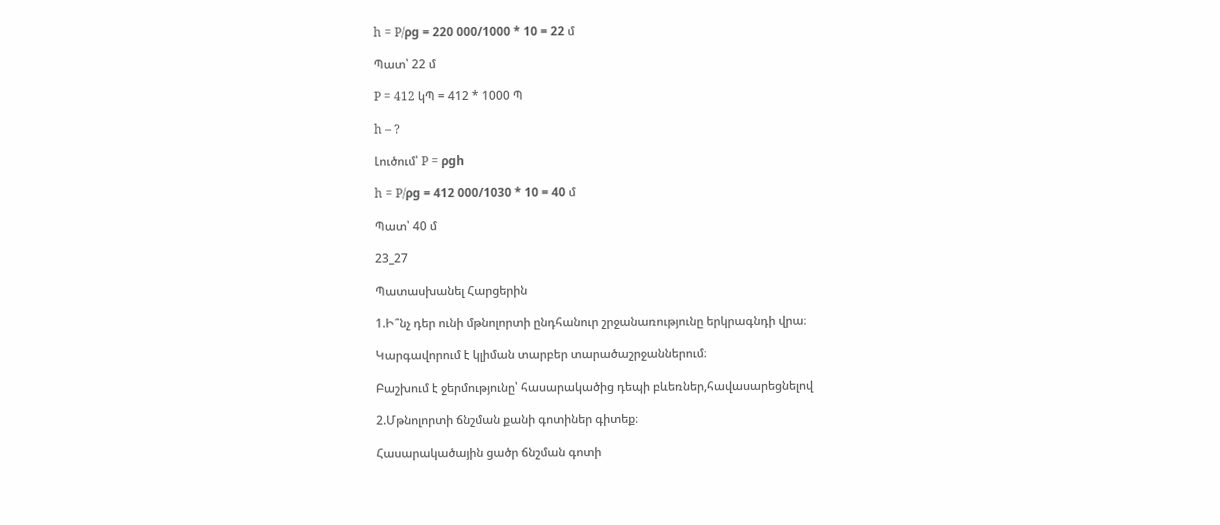h = P/ρg = 220 000/1000 * 10 = 22 մ

Պատ՝ 22 մ

P = 412 կՊ = 412 * 1000 Պ

h – ?

Լուծում՝ P = ρgh

h = P/ρg = 412 000/1030 * 10 = 40 մ

Պատ՝ 40 մ

23_27

Պատասխանել Հարցերին

1.Ի՞նչ դեր ունի մթնոլորտի ընդհանուր շրջանառությունը երկրագնդի վրա։

Կարգավորում է կլիման տարբեր տարածաշրջաններում։

Բաշխում է ջերմությունը՝ հասարակածից դեպի բևեռներ,հավասարեցնելով

2.Մթնոլորտի ճնշման քանի գոտիներ գիտեք։

Հասարակածային ցածր ճնշման գոտի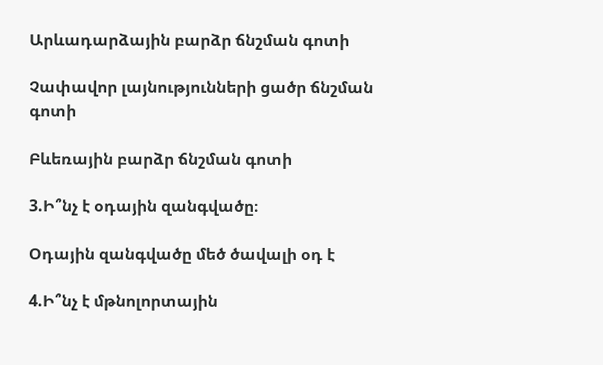Արևադարձային բարձր ճնշման գոտի

Չափավոր լայնությունների ցածր ճնշման գոտի

Բևեռային բարձր ճնշման գոտի

3.Ի՞նչ է օդային զանգվածը։

Օդային զանգվածը մեծ ծավալի օդ է

4.Ի՞նչ է մթնոլորտային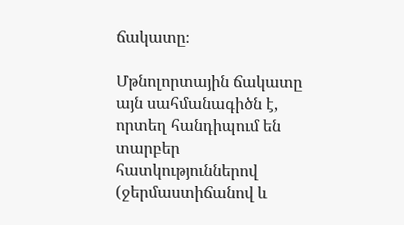ճակատը։

Մթնոլորտային ճակատը այն սահմանագիծն է, որտեղ հանդիպում են տարբեր հատկություններով (ջերմաստիճանով և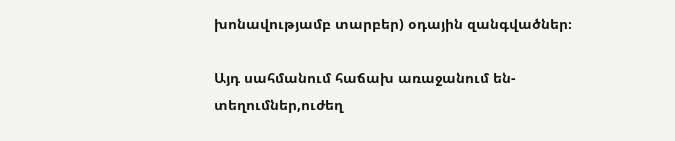խոնավությամբ տարբեր) օդային զանգվածներ։

Այդ սահմանում հաճախ առաջանում են-տեղումներ,ուժեղ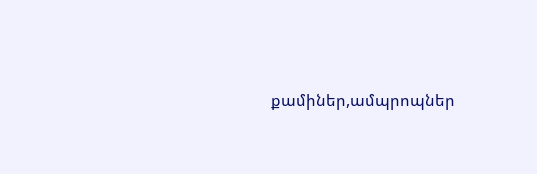քամիներ,ամպրոպներ